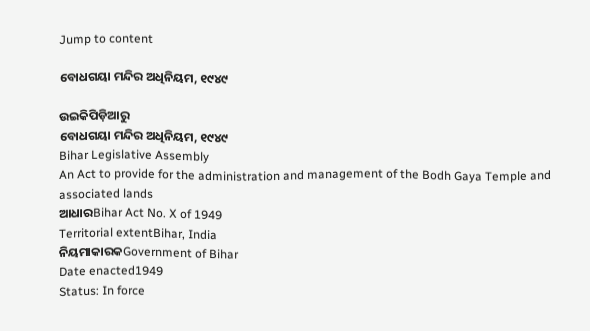Jump to content

ବୋଧଗୟା ମନ୍ଦିର ଅଧିନିୟମ, ୧୯୪୯

ଉଇକିପିଡ଼ିଆ‌ରୁ
ବୋଧଗୟା ମନ୍ଦିର ଅଧିନିୟମ, ୧୯୪୯
Bihar Legislative Assembly
An Act to provide for the administration and management of the Bodh Gaya Temple and associated lands
ଆଧାରBihar Act No. X of 1949
Territorial extentBihar, India
ନିୟମାକାରକGovernment of Bihar
Date enacted1949
Status: In force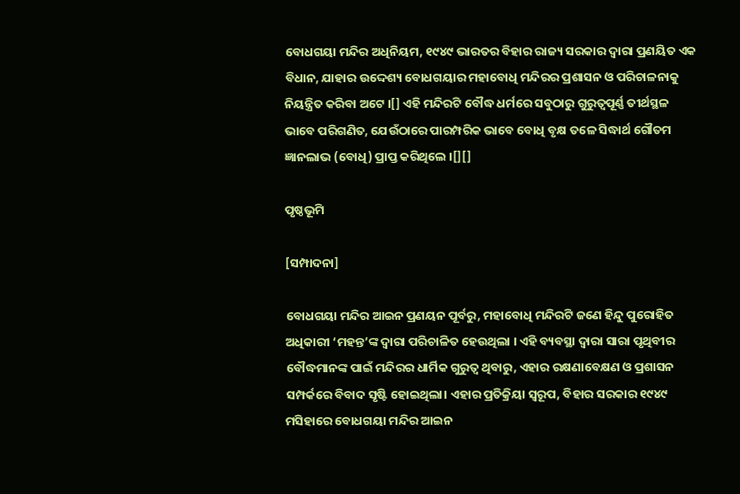ବୋଧଗୟା ମନ୍ଦିର ଅଧିନିୟମ, ୧୯୪୯ ଭାରତର ବିହାର ରାଜ୍ୟ ସରକାର ଦ୍ୱାରା ପ୍ରଣୟିତ ଏକ ବିଧାନ, ଯାହାର ଉଦ୍ଦେଶ୍ୟ ବୋଧଗୟାର ମହାବୋଧି ମନ୍ଦିରର ପ୍ରଶାସନ ଓ ପରିଚାଳନାକୁ ନିୟନ୍ତ୍ରିତ କରିବା ଅଟେ ।[] ଏହି ମନ୍ଦିରଟି ବୌଦ୍ଧ ଧର୍ମରେ ସବୁଠାରୁ ଗୁରୁତ୍ୱପୂର୍ଣ୍ଣ ତୀର୍ଥସ୍ଥଳ ଭାବେ ପରିଗଣିତ, ଯେଉଁଠାରେ ପାରମ୍ପରିକ ଭାବେ ବୋଧି ବୃକ୍ଷ ତଳେ ସିଦ୍ଧାର୍ଥ ଗୌତମ ଜ୍ଞାନଲାଭ (ବୋଧି) ପ୍ରାପ୍ତ କରିଥିଲେ ।[][]

ପୃଷ୍ଠଭୂମି

[ସମ୍ପାଦନା]

ବୋଧଗୟା ମନ୍ଦିର ଆଇନ ପ୍ରଣୟନ ପୂର୍ବରୁ, ମହାବୋଧି ମନ୍ଦିରଟି ଜଣେ ହିନ୍ଦୁ ପୁରୋହିତ ଅଧିକାରୀ ‘ମହନ୍ତ’ଙ୍କ ଦ୍ୱାରା ପରିଚାଳିତ ହେଉଥିଲା । ଏହି ବ୍ୟବସ୍ଥା ଦ୍ୱାରା ସାରା ପୃଥିବୀର ବୌଦ୍ଧମାନଙ୍କ ପାଇଁ ମନ୍ଦିରର ଧାର୍ମିକ ଗୁରୁତ୍ୱ ଥିବାରୁ, ଏହାର ରକ୍ଷଣାବେକ୍ଷଣ ଓ ପ୍ରଶାସନ ସମ୍ପର୍କରେ ବିବାଦ ସୃଷ୍ଟି ହୋଇଥିଲା। ଏହାର ପ୍ରତିକ୍ରିୟା ସ୍ୱରୂପ, ବିହାର ସରକାର ୧୯୪୯ ମସିହାରେ ବୋଧଗୟା ମନ୍ଦିର ଆଇନ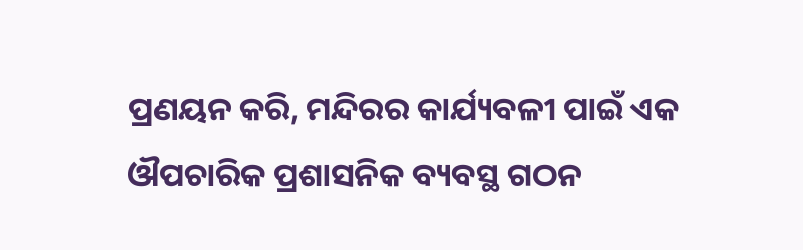ପ୍ରଣୟନ କରି, ମନ୍ଦିରର କାର୍ଯ୍ୟବଳୀ ପାଇଁ ଏକ ଔପଚାରିକ ପ୍ରଶାସନିକ ବ୍ୟବସ୍ଥ ଗଠନ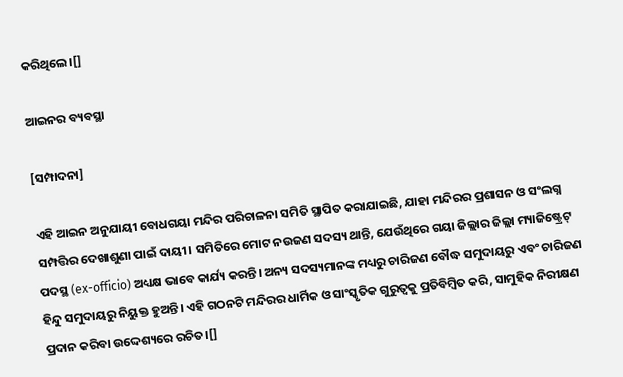କରିଥିଲେ।[]

ଆଇନର ବ୍ୟବସ୍ଥା

[ସମ୍ପାଦନା]

ଏହି ଆଇନ ଅନୁଯାୟୀ ବୋଧଗୟା ମନ୍ଦିର ପରିଚାଳନା ସମିତି ସ୍ଥାପିତ କରାଯାଇଛି, ଯାହା ମନ୍ଦିରର ପ୍ରଶାସନ ଓ ସଂଲଗ୍ନ ସମ୍ପତ୍ତିର ଦେଖାଶୁଣା ପାଇଁ ଦାୟୀ। ସମିତିରେ ମୋଟ ନଉଜଣ ସଦସ୍ୟ ଥାନ୍ତି, ଯେଉଁଥିରେ ଗୟା ଜିଲ୍ଲାର ଜିଲ୍ଲା ମ୍ୟାଜିଷ୍ଟ୍ରେଟ୍ ପଦସ୍ଥ (ex-officio) ଅଧ୍ୟକ୍ଷ ଭାବେ କାର୍ଯ୍ୟ କରନ୍ତି। ଅନ୍ୟ ସଦସ୍ୟମାନଙ୍କ ମଧ୍ୟରୁ ଚାରିଜଣ ବୌଦ୍ଧ ସମୁଦାୟରୁ ଏବଂ ଚାରିଜଣ ହିନ୍ଦୁ ସମୁଦାୟରୁ ନିୟୁକ୍ତ ହୁଅନ୍ତି। ଏହି ଗଠନଟି ମନ୍ଦିରର ଧାର୍ମିକ ଓ ସାଂସ୍କୃତିକ ଗୁରୁତ୍ୱକୁ ପ୍ରତିବିମ୍ବିତ କରି, ସାମୁହିକ ନିରୀକ୍ଷଣ ପ୍ରଦାନ କରିବା ଉଦ୍ଦେଶ୍ୟରେ ରଚିତ।[]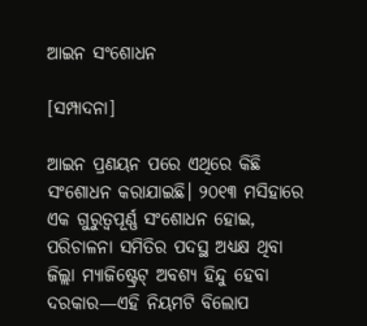ଆଇନ ସଂଶୋଧନ

[ସମ୍ପାଦନା]

ଆଇନ ପ୍ରଣୟନ ପରେ ଏଥିରେ କିଛି ସଂଶୋଧନ କରାଯାଇଛି। ୨୦୧୩ ମସିହାରେ ଏକ ଗୁରୁତ୍ୱପୂର୍ଣ୍ଣ ସଂଶୋଧନ ହୋଇ, ପରିଚାଳନା ସମିତିର ପଦସ୍ଥ ଅଧ୍ୟକ୍ଷ ଥିବା ଜିଲ୍ଲା ମ୍ୟାଜିଷ୍ଟ୍ରେଟ୍ ଅବଶ୍ୟ ହିନ୍ଦୁ ହେବା ଦରକାର—ଏହି ନିୟମଟି ବିଲୋପ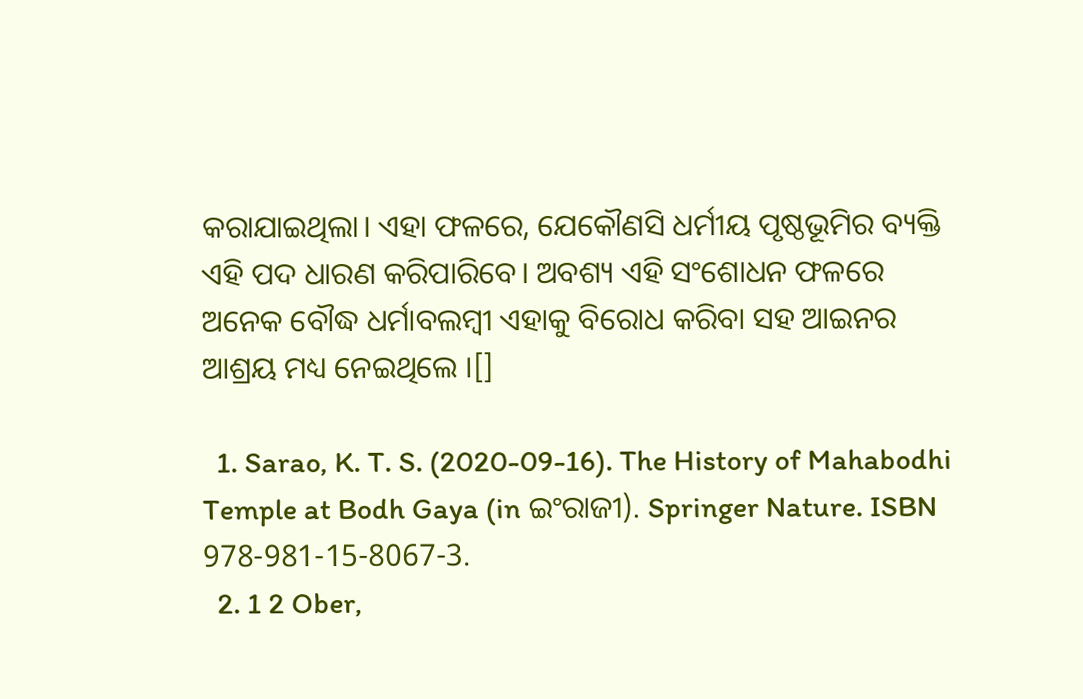କରାଯାଇଥିଲା। ଏହା ଫଳରେ, ଯେକୌଣସି ଧର୍ମୀୟ ପୃଷ୍ଠଭୂମିର ବ୍ୟକ୍ତି ଏହି ପଦ ଧାରଣ କରିପାରିବେ। ଅବଶ୍ୟ ଏହି ସଂଶୋଧନ ଫଳରେ ଅନେକ ବୌଦ୍ଧ ଧର୍ମାବଲମ୍ବୀ ଏହାକୁ ବିରୋଧ କରିବା ସହ ଆଇନର ଆଶ୍ରୟ ମଧ୍ୟ ନେଇଥିଲେ ।[]

  1. Sarao, K. T. S. (2020-09-16). The History of Mahabodhi Temple at Bodh Gaya (in ଇଂରାଜୀ). Springer Nature. ISBN 978-981-15-8067-3.
  2. 1 2 Ober,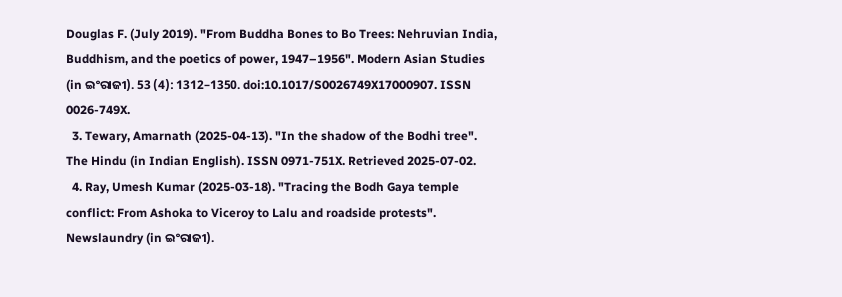Douglas F. (July 2019). "From Buddha Bones to Bo Trees: Nehruvian India, Buddhism, and the poetics of power, 1947–1956". Modern Asian Studies (in ଇଂରାଜୀ). 53 (4): 1312–1350. doi:10.1017/S0026749X17000907. ISSN 0026-749X.
  3. Tewary, Amarnath (2025-04-13). "In the shadow of the Bodhi tree". The Hindu (in Indian English). ISSN 0971-751X. Retrieved 2025-07-02.
  4. Ray, Umesh Kumar (2025-03-18). "Tracing the Bodh Gaya temple conflict: From Ashoka to Viceroy to Lalu and roadside protests". Newslaundry (in ଇଂରାଜୀ).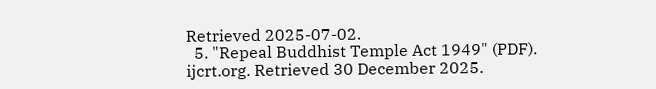Retrieved 2025-07-02.
  5. "Repeal Buddhist Temple Act 1949" (PDF). ijcrt.org. Retrieved 30 December 2025.